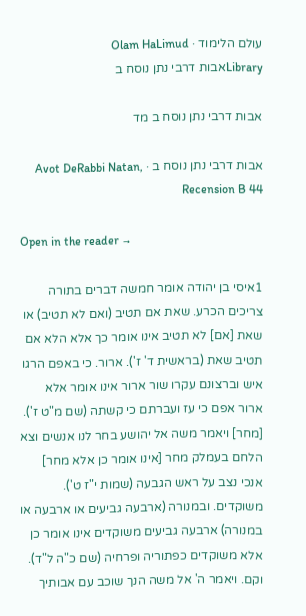עולם הלימוד · Olam HaLimud
Libraryאבות דרבי נתן נוסח ב

אבות דרבי נתן נוסח ב מד

אבות דרבי נתן נוסח ב · Avot DeRabbi Natan, Recension B 44

Open in the reader →

1איסי בן יהודה אומר חמשה דברים בתורה צריכים הכרע. שאת אם תטיב (ואם לא תטיב) או שאת [אם] לא תטיב אינו אומר כך אלא הלא אם תטיב שאת (בראשית ד' ז'). ארור. כי באפם הרגו איש וברצונם עקרו שור ארור אינו אומר אלא ארור אפם כי עז ועברתם כי קשתה (שם מ"ט ז'). [מחר] ויאמר משה אל יהושע בחר לנו אנשים וצא הלחם בעמלק מחר [אינו אומר כן אלא מחר] אנכי נצב על ראש הגבעה (שמות י"ז ט'). משוקדים. ובמנורה (ארבעה גביעים או ארבעה או במנורה) ארבעה גביעים משוקדים אינו אומר כן אלא משוקדים כפתוריה ופרחיה (שם כ"ה ל"ד). וקם. ויאמר ה' אל משה הנך שוכב עם אבותיך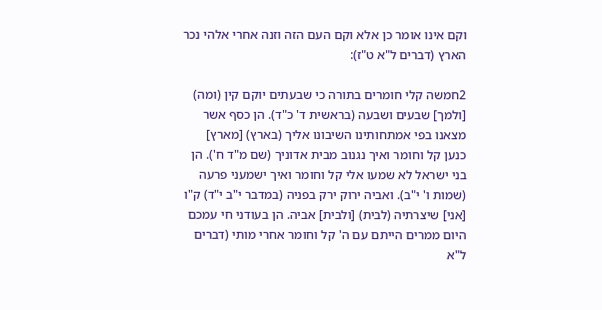וקם אינו אומר כן אלא וקם העם הזה וזנה אחרי אלהי נכר הארץ (דברים ל"א ט"ז):

2חמשה קלי חומרים בתורה כי שבעתים יוקם קין (ומה) [ולמך] שבעים ושבעה (בראשית ד' כ"ד). הן כסף אשר מצאנו בפי אמתחותינו השיבונו אליך (בארץ) [מארץ] כנען קל וחומר ואיך נגנוב מבית אדוניך (שם מ"ד ח'). הן בני ישראל לא שמעו אלי קל וחומר ואיך ישמעני פרעה (שמות ו' י"ב). ואביה ירוק ירק בפניה (במדבר י"ב י"ד) ק"ו [אני] שיצרתיה (לבית) [ולבית] אביה. הן בעודני חי עמכם היום ממרים הייתם עם ה' קל וחומר אחרי מותי (דברים ל"א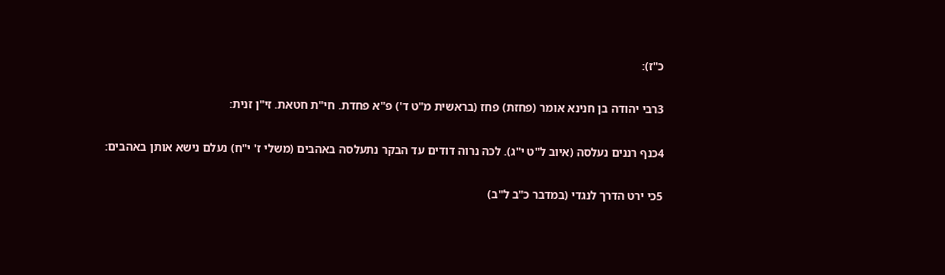כ"ז):

3רבי יהודה בן חנינא אומר (פחזת) פחז (בראשית מ"ט ד') פ"א פחדת. חי"ת חטאת. זי"ן זנית:

4כנף רננים נעלסה (איוב ל"ט י"ג). לכה נרוה דודים עד הבקר נתעלסה באהבים (משלי ז' י"ח) נעלם נישא אותן באהבים:

5כי ירט הדרך לנגדי (במדבר כ"ב ל"ב)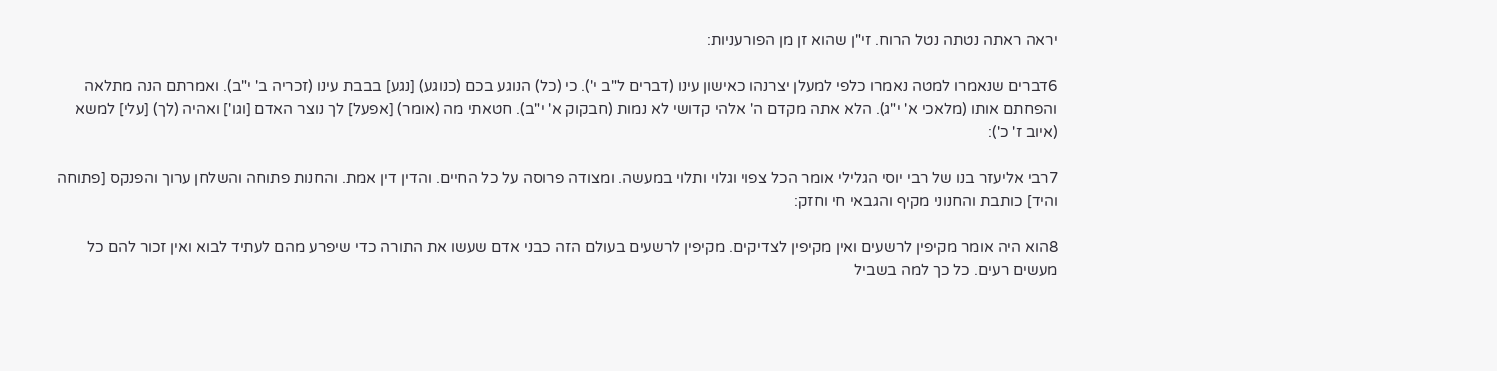יראה ראתה נטתה נטל הרוח. זי"ן שהוא זן מן הפורעניות:

6דברים שנאמרו למטה נאמרו כלפי למעלן יצרנהו כאישון עינו (דברים ל"ב י'). כי (כל) הנוגע בכם (כנוגע) [נגע] בבבת עינו (זכריה ב' י"ב). ואמרתם הנה מתלאה והפחתם אותו (מלאכי א' י"ג). הלא אתה מקדם ה' אלהי קדושי לא נמות (חבקוק א' י"ב). חטאתי מה (אומר) [אפעל] לך נוצר האדם [וגו'] ואהיה (לך) [עלי] למשא (איוב ז' כ'):

7רבי אליעזר בנו של רבי יוסי הגלילי אומר הכל צפוי וגלוי ותלוי במעשה. ומצודה פרוסה על כל החיים. והדין דין אמת. והחנות פתוחה והשלחן ערוך והפנקס [פתוחה והיד] כותבת והחנוני מקיף והגבאי חי וחזק:

8הוא היה אומר מקיפין לרשעים ואין מקיפין לצדיקים. מקיפין לרשעים בעולם הזה כבני אדם שעשו את התורה כדי שיפרע מהם לעתיד לבוא ואין זכור להם כל מעשים רעים. כל כך למה בשביל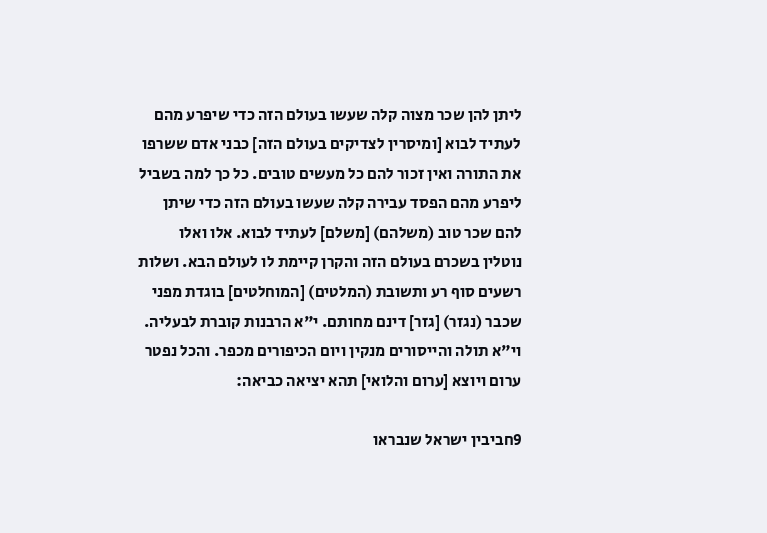ליתן להן שכר מצוה קלה שעשו בעולם הזה כדי שיפרע מהם לעתיד לבוא [ומיסרין לצדיקים בעולם הזה] כבני אדם ששרפו את התורה ואין זכור להם כל מעשים טובים. כל כך למה בשביל ליפרע מהם הפסד עבירה קלה שעשו בעולם הזה כדי שיתן להם שכר טוב (משלהם) [משלם] לעתיד לבוא. אלו ואלו נוטלין בשכרם בעולם הזה והקרן קיימת לו לעולם הבא. ושלות רשעים סוף רע ותשובת (המלטים) [המוחלטים] בוגדת מפני שכבר (נגזר) [גזר] דינם מחותם. י"א הרבנות קוברת לבעליה. וי"א תולה והייסורים מנקין ויום הכיפורים מכפר. והכל נפטר ערום ויוצא [ערום והלואי] תהא יציאה כביאה:

9חביבין ישראל שנבראו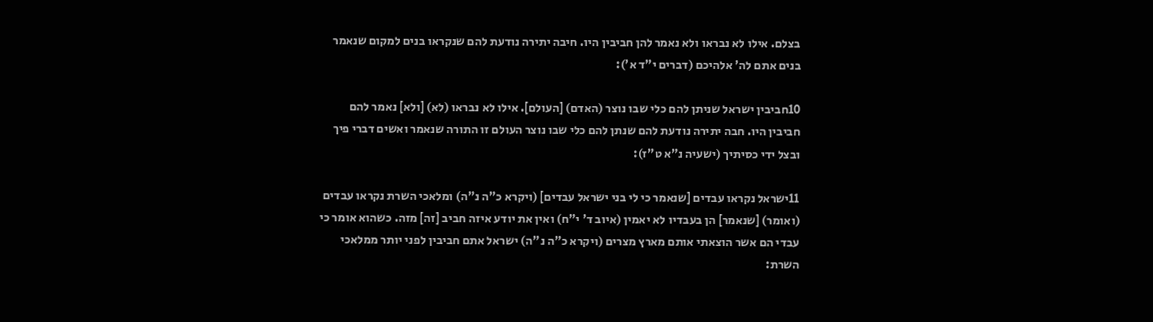בצלם. אילו לא נבראו ולא נאמר להן חביבין היו. חיבה יתירה נודעת להם שנקראו בנים למקום שנאמר בנים אתם לה' אלהיכם (דברים י"ד א'):

10חביבין ישראל שניתן להם כלי שבו נוצר (האדם) [העולם]. אילו לא נבראו (לא) [ולא] נאמר להם חביבין היו. חבה יתירה נודעת להם שנתן להם כלי שבו נוצר העולם זו התורה שנאמר ואשים דברי פיך ובצל ידי כסיתיך (ישעיה נ"א ט"ז):

11ישראל נקראו עבדים [שנאמר כי לי בני ישראל עבדים] (ויקרא כ"ה נ"ה) ומלאכי השרת נקראו עבדים (ואומר) [שנאמר] הן בעבדיו לא יאמין (איוב ד' י"ח) ואין את יודע איזה חביב [זה] מזה. כשהוא אומר כי עבדי הם אשר הוצאתי אותם מארץ מצרים (ויקרא כ"ה נ"ה) ישראל אתם חביבין לפני יותר ממלאכי השרת: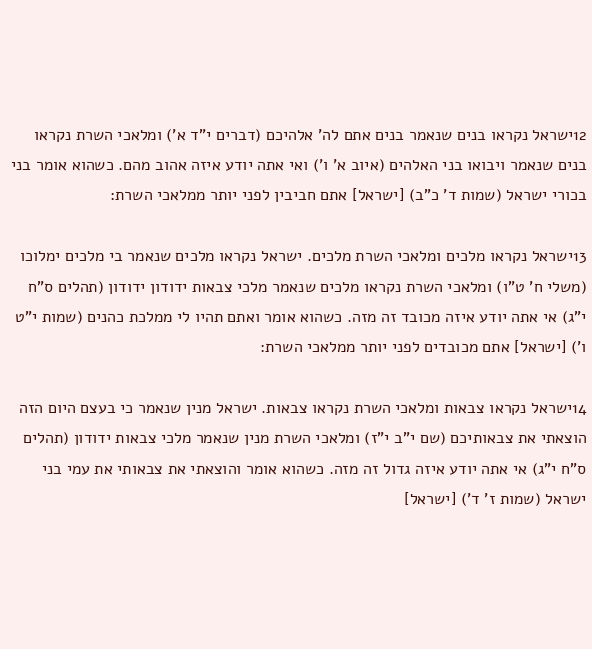12ישראל נקראו בנים שנאמר בנים אתם לה' אלהיכם (דברים י"ד א') ומלאכי השרת נקראו בנים שנאמר ויבואו בני האלהים (איוב א' ו') ואי אתה יודע איזה אהוב מהם. כשהוא אומר בני בכורי ישראל (שמות ד' כ"ב) [ישראל] אתם חביבין לפני יותר ממלאכי השרת:

13ישראל נקראו מלכים ומלאכי השרת מלכים. ישראל נקראו מלכים שנאמר בי מלכים ימלוכו (משלי ח' ט"ו) ומלאכי השרת נקראו מלכים שנאמר מלכי צבאות ידודון ידודון (תהלים ס"ח י"ג) אי אתה יודע איזה מכובד זה מזה. כשהוא אומר ואתם תהיו לי ממלכת כהנים (שמות י"ט ו') [ישראל] אתם מכובדים לפני יותר ממלאכי השרת:

14ישראל נקראו צבאות ומלאכי השרת נקראו צבאות. ישראל מנין שנאמר כי בעצם היום הזה הוצאתי את צבאותיכם (שם י"ב י"ז) ומלאכי השרת מנין שנאמר מלכי צבאות ידודון (תהלים ס"ח י"ג) אי אתה יודע איזה גדול זה מזה. כשהוא אומר והוצאתי את צבאותי את עמי בני ישראל (שמות ז' ד') [ישראל]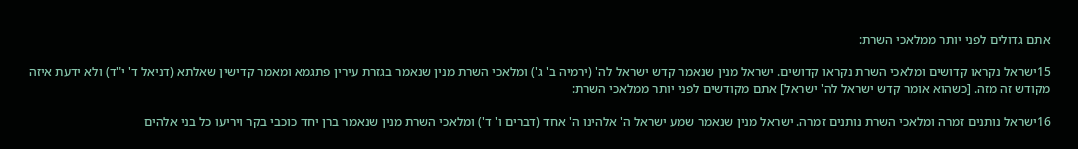אתם גדולים לפני יותר ממלאכי השרת:

15ישראל נקראו קדושים ומלאכי השרת נקראו קדושים. ישראל מנין שנאמר קדש ישראל לה' (ירמיה ב' ג') ומלאכי השרת מנין שנאמר בגזרת עירין פתגמא ומאמר קדישין שאלתא (דניאל ד' י"ד) ולא ידעת איזה מקודש זה מזה. [כשהוא אומר קדש ישראל לה' ישראל] אתם מקודשים לפני יותר ממלאכי השרת:

16ישראל נותנים זמרה ומלאכי השרת נותנים זמרה. ישראל מנין שנאמר שמע ישראל ה' אלהינו ה' אחד (דברים ו' ד') ומלאכי השרת מנין שנאמר ברן יחד כוכבי בקר ויריעו כל בני אלהים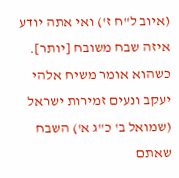(איוב ל"ח ז') ואי אתה יודע איזה שבח משובח [יותר]. כשהוא אומר משיח אלהי יעקב ונעים זמירות ישראל (שמואל ב' כ"ג א') השבח שאתם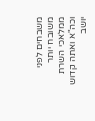משבחים לפני משובח יותר ממלאכי השרת וכה"א ואתה קדוש יושב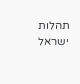תהלות ישראל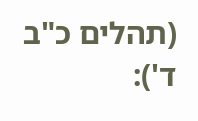(תהלים כ"ב ד'):